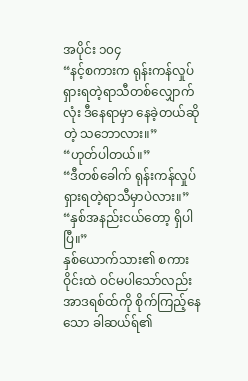အပိုင်း ၁၀၄
“နင့်စကားက ရုန်းကန်လှုပ်ရှားရတဲ့ရာသီတစ်လျှောက်လုံး ဒီနေရာမှာ နေခဲ့တယ်ဆိုတဲ့ သဘောလား။”
“ဟုတ်ပါတယ်။”
“ဒီတစ်ခေါက် ရုန်းကန်လှုပ်ရှားရတဲ့ရာသီမှာပဲလား။”
“နှစ်အနည်းငယ်တော့ ရှိပါပြီ။”
နှစ်ယောက်သား၏ စကားဝိုင်းထဲ ဝင်မပါသော်လည်း အာဒရစ်ထ်ကို စိုက်ကြည့်နေသော ခါဆယ်ရ်၏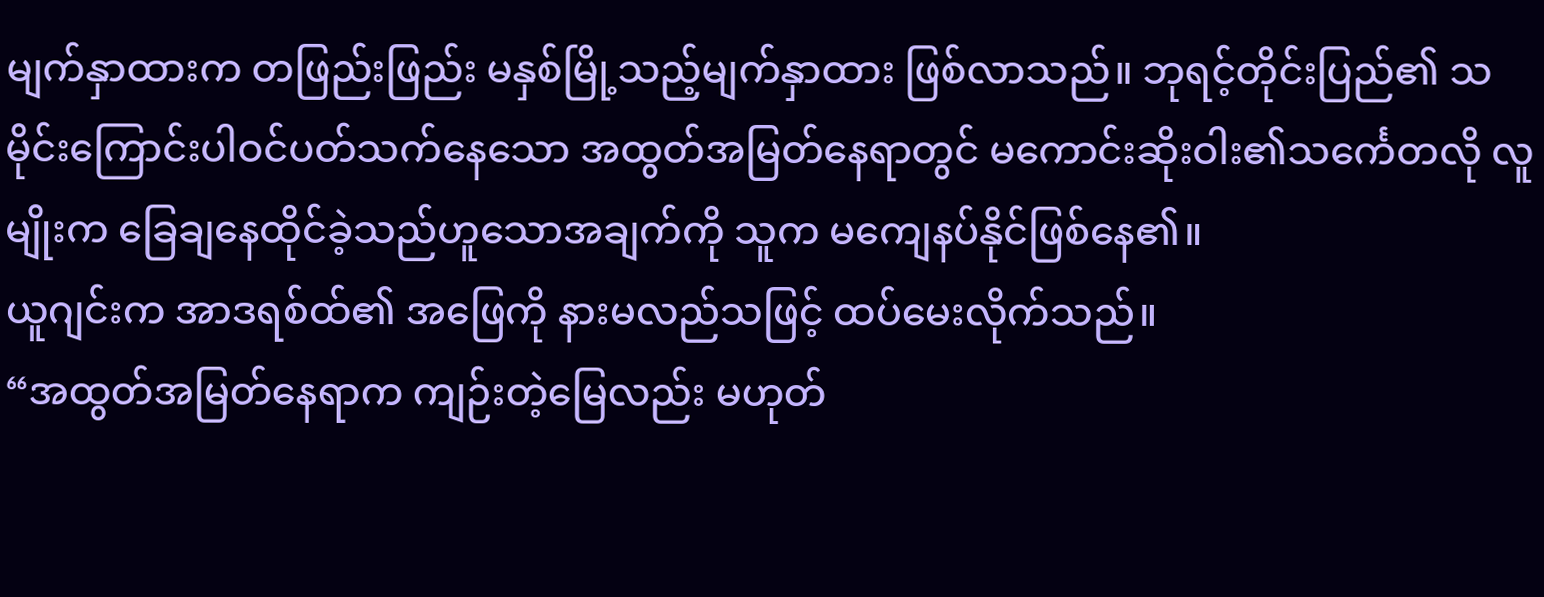မျက်နှာထားက တဖြည်းဖြည်း မနှစ်မြို့သည့်မျက်နှာထား ဖြစ်လာသည်။ ဘုရင့်တိုင်းပြည်၏ သမိုင်းကြောင်းပါဝင်ပတ်သက်နေသော အထွတ်အမြတ်နေရာတွင် မကောင်းဆိုးဝါး၏သင်္ကေတလို လူမျိုးက ခြေချနေထိုင်ခဲ့သည်ဟူသောအချက်ကို သူက မကျေနပ်နိုင်ဖြစ်နေ၏။
ယူဂျင်းက အာဒရစ်ထ်၏ အဖြေကို နားမလည်သဖြင့် ထပ်မေးလိုက်သည်။
“အထွတ်အမြတ်နေရာက ကျဉ်းတဲ့မြေလည်း မဟုတ်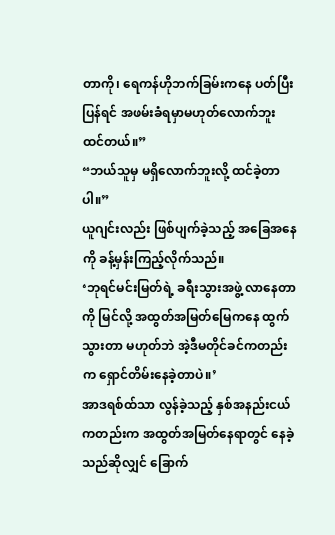တာကို၊ ရေကန်ဟိုဘက်ခြမ်းကနေ ပတ်ပြီးပြန်ရင် အဖမ်းခံရမှာမဟုတ်လောက်ဘူးထင်တယ်။”
“ဘယ်သူမှ မရှိလောက်ဘူးလို့ ထင်ခဲ့တာပါ။”
ယူဂျင်းလည်း ဖြစ်ပျက်ခဲ့သည့် အခြေအနေကို ခန့်မှန်းကြည့်လိုက်သည်။
‘ဘုရင်မင်းမြတ်ရဲ့ ခရီးသွားအဖွဲ့ လာနေတာကို မြင်လို့ အထွတ်အမြတ်မြေကနေ ထွက်သွားတာ မဟုတ်ဘဲ အဲ့ဒီမတိုင်ခင်ကတည်းက ရှောင်တိမ်းနေခဲ့တာပဲ။’
အာဒရစ်ထ်သာ လွန်ခဲ့သည့် နှစ်အနည်းငယ်ကတည်းက အထွတ်အမြတ်နေရာတွင် နေခဲ့သည်ဆိုလျှင် ခြောက်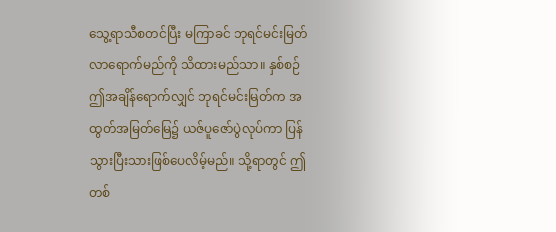သွေ့ရာသီစတင်ပြီး မကြာခင် ဘုရင်မင်းမြတ် လာရောက်မည်ကို သိထားမည်သာ။ နှစ်စဉ် ဤအချိန်ရောက်လျှင် ဘုရင်မင်းမြတ်က အထွတ်အမြတ်မြေ၌ ယဇ်ပူဇော်ပွဲလုပ်ကာ ပြန်သွားပြီးသားဖြစ်ပေလိမ့်မည်။ သို့ရာတွင် ဤတစ်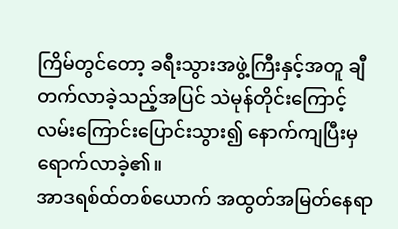ကြိမ်တွင်တော့ ခရီးသွားအဖွဲ့ကြီးနှင့်အတူ ချီတက်လာခဲ့သည့်အပြင် သဲမုန်တိုင်းကြောင့် လမ်းကြောင်းပြောင်းသွား၍ နောက်ကျပြီးမှ ရောက်လာခဲ့၏။
အာဒရစ်ထ်တစ်ယောက် အထွတ်အမြတ်နေရာ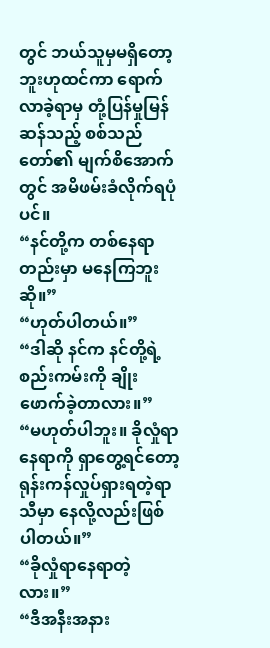တွင် ဘယ်သူမှမရှိတော့ဘူးဟုထင်ကာ ရောက်လာခဲ့ရာမှ တုံ့ပြန်မှုမြန်ဆန်သည့် စစ်သည်တော်၏ မျက်စိအောက်တွင် အမိဖမ်းခံလိုက်ရပုံပင်။
“နင်တို့က တစ်နေရာတည်းမှာ မနေကြဘူးဆို။”
“ဟုတ်ပါတယ်။”
“ဒါဆို နင်က နင်တို့ရဲ့ စည်းကမ်းကို ချိုးဖောက်ခဲ့တာလား။”
“မဟုတ်ပါဘူး။ ခိုလှုံရာနေရာကို ရှာတွေ့ရင်တော့ ရုန်းကန်လှုပ်ရှားရတဲ့ရာသီမှာ နေလို့လည်းဖြစ်ပါတယ်။”
“ခိုလှုံရာနေရာတဲ့လား။”
“ဒီအနီးအနား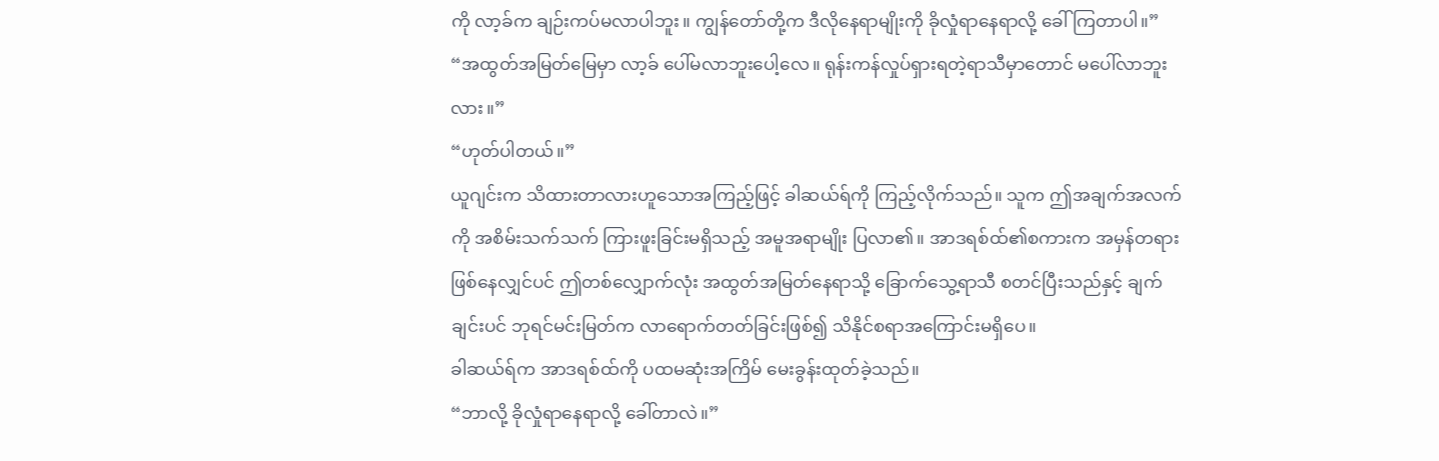ကို လာ့ခ်က ချဉ်းကပ်မလာပါဘူး။ ကျွန်တော်တို့က ဒီလိုနေရာမျိုးကို ခိုလှုံရာနေရာလို့ ခေါ်ကြတာပါ။”
“အထွတ်အမြတ်မြေမှာ လာ့ခ် ပေါ်မလာဘူးပေါ့လေ။ ရုန်းကန်လှုပ်ရှားရတဲ့ရာသီမှာတောင် မပေါ်လာဘူးလား။”
“ဟုတ်ပါတယ်။”
ယူဂျင်းက သိထားတာလားဟူသောအကြည့်ဖြင့် ခါဆယ်ရ်ကို ကြည့်လိုက်သည်။ သူက ဤအချက်အလက်ကို အစိမ်းသက်သက် ကြားဖူးခြင်းမရှိသည့် အမူအရာမျိုး ပြလာ၏။ အာဒရစ်ထ်၏စကားက အမှန်တရားဖြစ်နေလျှင်ပင် ဤတစ်လျှောက်လုံး အထွတ်အမြတ်နေရာသို့ ခြောက်သွေ့ရာသီ စတင်ပြီးသည်နှင့် ချက်ချင်းပင် ဘုရင်မင်းမြတ်က လာရောက်တတ်ခြင်းဖြစ်၍ သိနိုင်စရာအကြောင်းမရှိပေ။
ခါဆယ်ရ်က အာဒရစ်ထ်ကို ပထမဆုံးအကြိမ် မေးခွန်းထုတ်ခဲ့သည်။
“ဘာလို့ ခိုလှုံရာနေရာလို့ ခေါ်တာလဲ။”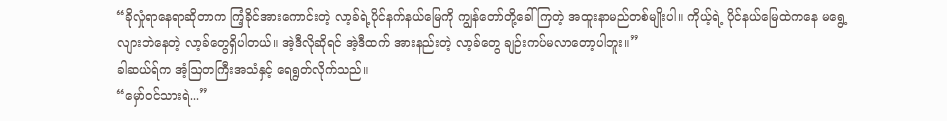“ခိုလှုံရာနေရာဆိုတာက ကြံ့ခိုင်အားကောင်းတဲ့ လာ့ခ်ရဲ့ပိုင်နက်နယ်မြေကို ကျွန်တော်တို့ခေါ်ကြတဲ့ အထူးနာမည်တစ်မျိုးပါ။ ကိုယ့်ရဲ့ ပိုင်နယ်မြေထဲကနေ မရွေ့လျားဘဲနေတဲ့ လာ့ခ်တွေရှိပါတယ်။ အဲ့ဒီလိုဆိုရင် အဲ့ဒီထက် အားနည်းတဲ့ လာ့ခ်တွေ ချဉ်းကပ်မလာတော့ပါဘူး။”
ခါဆယ်ရ်က အံ့ဩတကြီးအသံနှင့် ရေရွတ်လိုက်သည်။
“မှော်ဝင်သားရဲ...”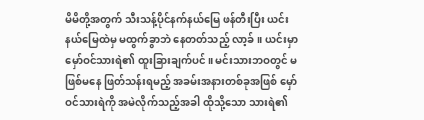မိမိတို့အတွက် သီးသန့်ပိုင်နက်နယ်မြေ ဖန်တီးပြီး ယင်းနယ်မြေထဲမှ မထွက်ခွာဘဲ နေတတ်သည့် လာ့ခ်။ ယင်းမှာ မှော်ဝင်သားရဲ၏ ထူးခြားချက်ပင်။ မင်းသားဘဝတွင် မဖြစ်မနေ ဖြတ်သန်းရမည့် အခမ်းအနားတစ်ခုအဖြစ် မှော်ဝင်သားရဲကို အမဲလိုက်သည့်အခါ ထိုသို့သော သားရဲ၏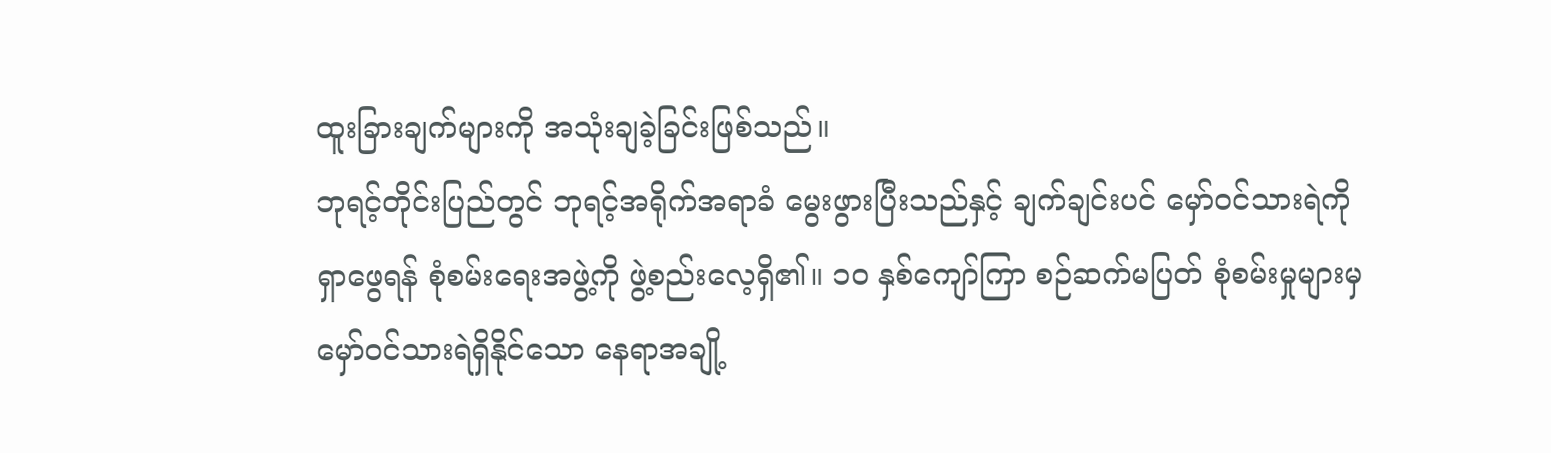ထူးခြားချက်များကို အသုံးချခဲ့ခြင်းဖြစ်သည်။
ဘုရင့်တိုင်းပြည်တွင် ဘုရင့်အရိုက်အရာခံ မွေးဖွားပြီးသည်နှင့် ချက်ချင်းပင် မှော်ဝင်သားရဲကို ရှာဖွေရန် စုံစမ်းရေးအဖွဲ့ကို ဖွဲ့စည်းလေ့ရှိ၏။ ၁၀ နှစ်ကျော်ကြာ စဉ်ဆက်မပြတ် စုံစမ်းမှုများမှ မှော်ဝင်သားရဲရှိနိုင်သော နေရာအချို့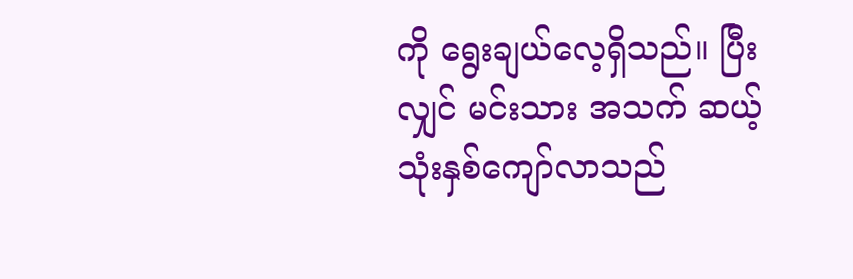ကို ရွေးချယ်လေ့ရှိသည်။ ပြီးလျှင် မင်းသား အသက် ဆယ့်သုံးနှစ်ကျော်လာသည်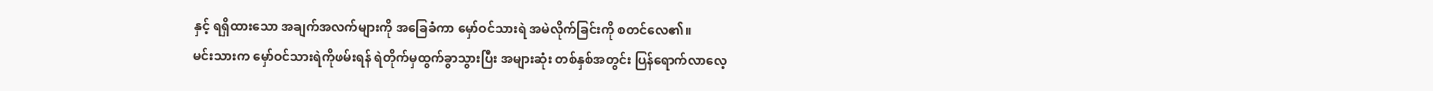နှင့် ရရှိထားသော အချက်အလက်များကို အခြေခံကာ မှော်ဝင်သားရဲ အမဲလိုက်ခြင်းကို စတင်လေ၏။
မင်းသားက မှော်ဝင်သားရဲကိုဖမ်းရန် ရဲတိုက်မှထွက်ခွာသွားပြီး အများဆုံး တစ်နှစ်အတွင်း ပြန်ရောက်လာလေ့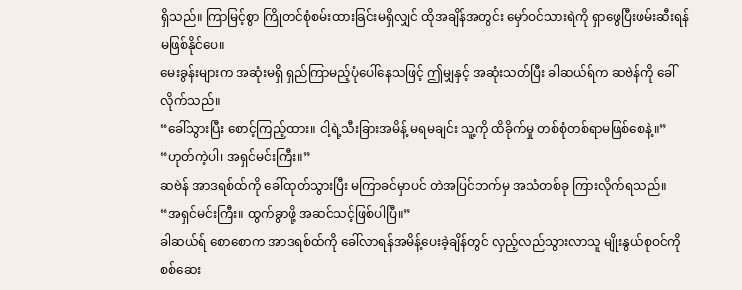ရှိသည်။ ကြာမြင့်စွာ ကြိုတင်စုံစမ်းထားခြင်းမရှိလျှင် ထိုအချိန်အတွင်း မှော်ဝင်သားရဲကို ရှာဖွေပြီးဖမ်းဆီးရန် မဖြစ်နိုင်ပေ။
မေးခွန်းများက အဆုံးမရှိ ရှည်ကြာမည့်ပုံပေါ်နေသဖြင့် ဤမျှနှင့် အဆုံးသတ်ပြီး ခါဆယ်ရ်က ဆဗဲန်ကို ခေါ်လိုက်သည်။
“ခေါ်သွားပြီး စောင့်ကြည့်ထား။ ငါ့ရဲ့သီးခြားအမိန့် မရမချင်း သူ့ကို ထိခိုက်မှု တစ်စုံတစ်ရာမဖြစ်စေနဲ့။”
“ဟုတ်ကဲ့ပါ၊ အရှင်မင်းကြီး။”
ဆဗဲန် အာဒရစ်ထ်ကို ခေါ်ထုတ်သွားပြီး မကြာခင်မှာပင် တဲအပြင်ဘက်မှ အသံတစ်ခု ကြားလိုက်ရသည်။
“အရှင်မင်းကြီး။ ထွက်ခွာဖို့ အဆင်သင့်ဖြစ်ပါပြီ။”
ခါဆယ်ရ် စောစောက အာဒရစ်ထ်ကို ခေါ်လာရန်အမိန့်ပေးခဲ့ချိန်တွင် လှည့်လည်သွားလာသူ မျိုးနွယ်စုဝင်ကို စစ်ဆေး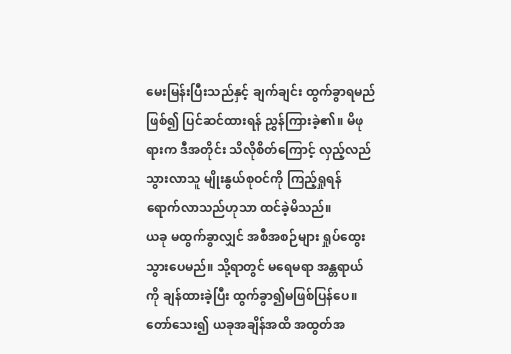မေးမြန်းပြီးသည်နှင့် ချက်ချင်း ထွက်ခွာရမည်ဖြစ်၍ ပြင်ဆင်ထားရန် ညွှန်ကြားခဲ့၏။ မိဖုရားက ဒီအတိုင်း သိလိုစိတ်ကြောင့် လှည့်လည်သွားလာသူ မျိုးနွယ်စုဝင်ကို ကြည့်ရှုရန် ရောက်လာသည်ဟုသာ ထင်ခဲ့မိသည်။
ယခု မထွက်ခွာလျှင် အစီအစဉ်များ ရှုပ်ထွေးသွားပေမည်။ သို့ရာတွင် မရေမရာ အန္တရာယ်ကို ချန်ထားခဲ့ပြီး ထွက်ခွာ၍မဖြစ်ပြန်ပေ။
တော်သေး၍ ယခုအချိန်အထိ အထွတ်အ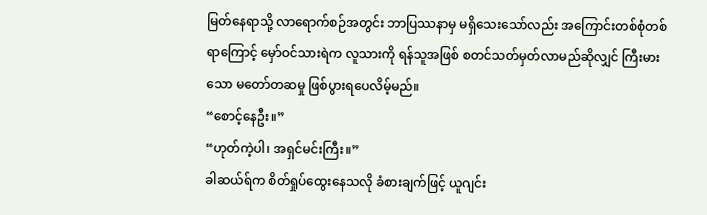မြတ်နေရာသို့ လာရောက်စဉ်အတွင်း ဘာပြဿနာမှ မရှိသေးသော်လည်း အကြောင်းတစ်စုံတစ်ရာကြောင့် မှော်ဝင်သားရဲက လူသားကို ရန်သူအဖြစ် စတင်သတ်မှတ်လာမည်ဆိုလျှင် ကြီးမားသော မတော်တဆမှု ဖြစ်ပွားရပေလိမ့်မည်။
“စောင့်နေဦး။”
“ဟုတ်ကဲ့ပါ၊ အရှင်မင်းကြီး။”
ခါဆယ်ရ်က စိတ်ရှုပ်ထွေးနေသလို ခံစားချက်ဖြင့် ယူဂျင်း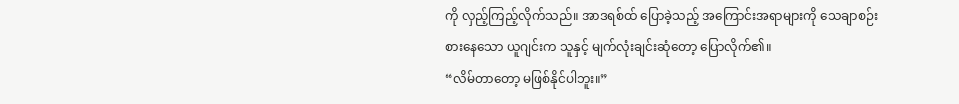ကို လှည့်ကြည့်လိုက်သည်။ အာဒရစ်ထ် ပြောခဲ့သည့် အကြောင်းအရာများကို သေချာစဉ်းစားနေသော ယူဂျင်းက သူနှင့် မျက်လုံးချင်းဆုံတော့ ပြောလိုက်၏။
“လိမ်တာတော့ မဖြစ်နိုင်ပါဘူး။”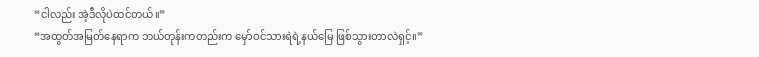“ငါလည်း အဲ့ဒီလိုပဲထင်တယ်။”
“အထွတ်အမြတ်နေရာက ဘယ်တုန်းကတည်းက မှော်ဝင်သားရဲရဲ့နယ်မြေ ဖြစ်သွားတာလဲရှင့်။”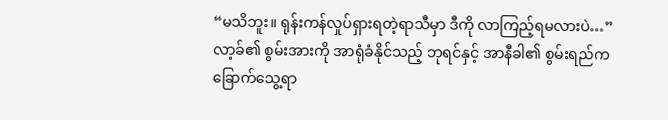“မသိဘူး။ ရုန်းကန်လှုပ်ရှားရတဲ့ရာသီမှာ ဒီကို လာကြည့်ရမလားပဲ…”
လာ့ခ်၏ စွမ်းအားကို အာရုံခံနိုင်သည့် ဘုရင်နှင့် အာနီခါ၏ စွမ်းရည်က ခြောက်သွေ့ရာ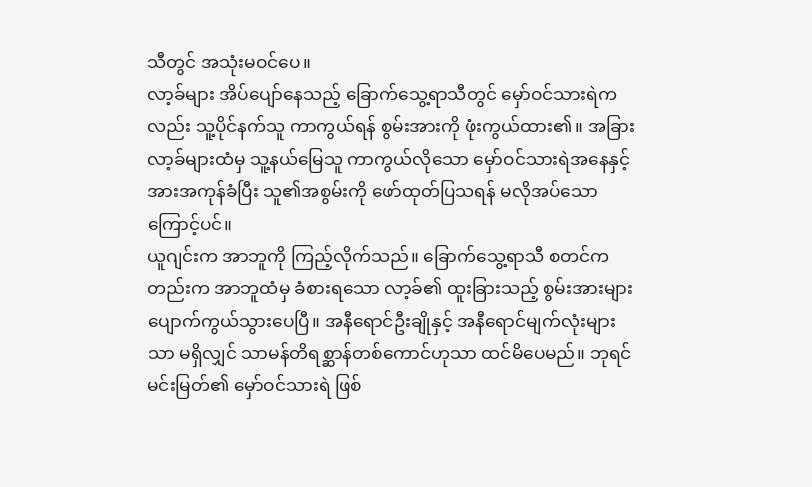သီတွင် အသုံးမဝင်ပေ။
လာ့ခ်များ အိပ်ပျော်နေသည့် ခြောက်သွေ့ရာသီတွင် မှော်ဝင်သားရဲကလည်း သူ့ပိုင်နက်သူ ကာကွယ်ရန် စွမ်းအားကို ဖုံးကွယ်ထား၏။ အခြားလာ့ခ်များထံမှ သူ့နယ်မြေသူ ကာကွယ်လိုသော မှော်ဝင်သားရဲအနေနှင့် အားအကုန်ခံပြီး သူ၏အစွမ်းကို ဖော်ထုတ်ပြသရန် မလိုအပ်သောကြောင့်ပင်။
ယူဂျင်းက အာဘူကို ကြည့်လိုက်သည်။ ခြောက်သွေ့ရာသီ စတင်ကတည်းက အာဘူထံမှ ခံစားရသော လာ့ခ်၏ ထူးခြားသည့် စွမ်းအားများ ပျောက်ကွယ်သွားပေပြီ။ အနီရောင်ဦးချိုနှင့် အနီရောင်မျက်လုံးများသာ မရှိလျှင် သာမန်တိရစ္ဆာန်တစ်ကောင်ဟုသာ ထင်မိပေမည်။ ဘုရင်မင်းမြတ်၏ မှော်ဝင်သားရဲ ဖြစ်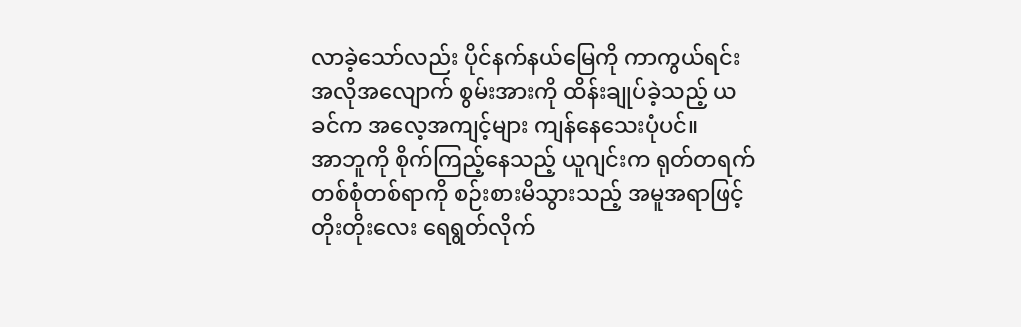လာခဲ့သော်လည်း ပိုင်နက်နယ်မြေကို ကာကွယ်ရင်း အလိုအလျောက် စွမ်းအားကို ထိန်းချုပ်ခဲ့သည့် ယခင်က အလေ့အကျင့်များ ကျန်နေသေးပုံပင်။
အာဘူကို စိုက်ကြည့်နေသည့် ယူဂျင်းက ရုတ်တရက် တစ်စုံတစ်ရာကို စဉ်းစားမိသွားသည့် အမူအရာဖြင့် တိုးတိုးလေး ရေရွတ်လိုက်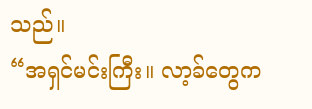သည်။
“အရှင်မင်းကြီး။ လာ့ခ်တွေက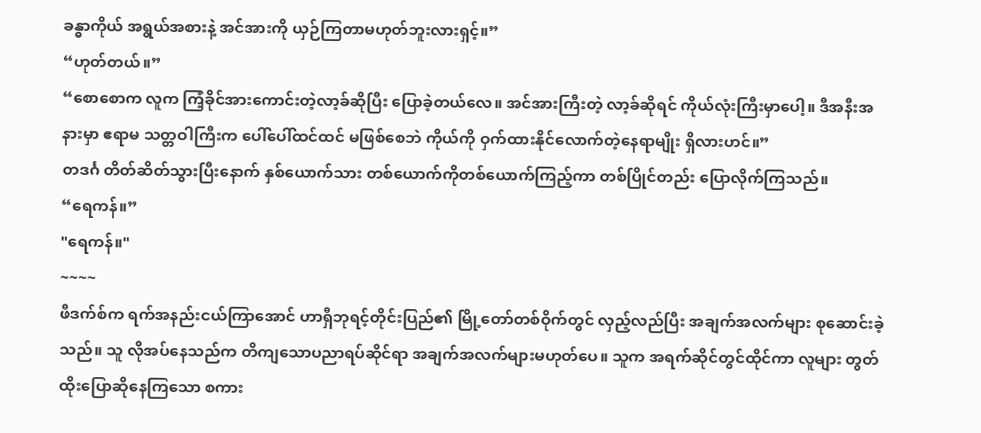ခန္ဓာကိုယ် အရွယ်အစားနဲ့ အင်အားကို ယှဉ်ကြတာမဟုတ်ဘူးလားရှင့်။”
“ဟုတ်တယ်။”
“စောစောက လူက ကြံ့ခိုင်အားကောင်းတဲ့လာ့ခ်ဆိုပြီး ပြောခဲ့တယ်လေ။ အင်အားကြီးတဲ့ လာ့ခ်ဆိုရင် ကိုယ်လုံးကြီးမှာပေါ့။ ဒီအနီးအနားမှာ ဧရာမ သတ္တဝါကြီးက ပေါ်ပေါ်ထင်ထင် မဖြစ်စေဘဲ ကိုယ်ကို ဝှက်ထားနိုင်လောက်တဲ့နေရာမျိုး ရှိလားဟင်။”
တဒင်္ဂ တိတ်ဆိတ်သွားပြီးနောက် နှစ်ယောက်သား တစ်ယောက်ကိုတစ်ယောက်ကြည့်ကာ တစ်ပြိုင်တည်း ပြောလိုက်ကြသည်။
“ရေကန်။”
"ရေကန်။"
~~~~
ဖီဒက်စ်က ရက်အနည်းငယ်ကြာအောင် ဟာရှီဘုရင့်တိုင်းပြည်၏ မြို့တော်တစ်ဝိုက်တွင် လှည့်လည်ပြီး အချက်အလက်များ စုဆောင်းခဲ့သည်။ သူ လိုအပ်နေသည်က တိကျသောပညာရပ်ဆိုင်ရာ အချက်အလက်များမဟုတ်ပေ။ သူက အရက်ဆိုင်တွင်ထိုင်ကာ လူများ တွတ်ထိုးပြောဆိုနေကြသော စကား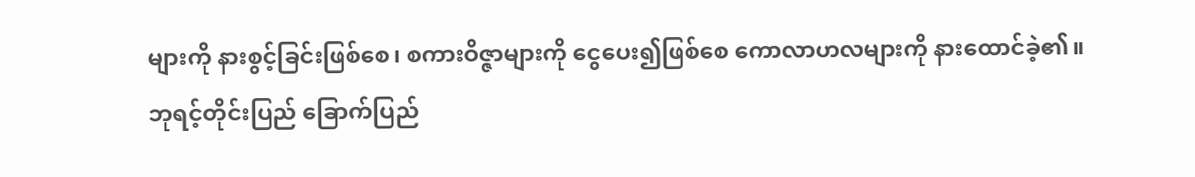များကို နားစွင့်ခြင်းဖြစ်စေ၊ စကားဝိဇ္ဇာများကို ငွေပေး၍ဖြစ်စေ ကောလာဟလများကို နားထောင်ခဲ့၏။
ဘုရင့်တိုင်းပြည် ခြောက်ပြည်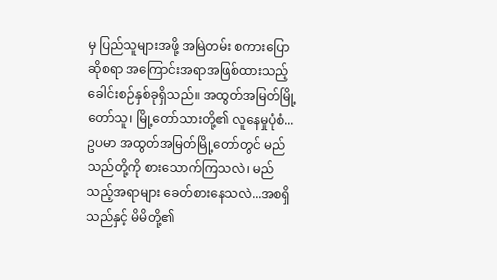မှ ပြည်သူများအဖို့ အမြဲတမ်း စကားပြောဆိုစရာ အကြောင်းအရာအဖြစ်ထားသည့် ခေါင်းစဉ်နှစ်ခုရှိသည်။ အထွတ်အမြတ်မြို့တော်သူ၊ မြို့တော်သားတို့၏ လူနေမှုပုံစံ...ဥပမာ အထွတ်အမြတ်မြို့တော်တွင် မည်သည်တို့ကို စားသောက်ကြသလဲ၊ မည်သည့်အရာများ ခေတ်စားနေသလဲ...အစရှိသည်နှင့် မိမိတို့၏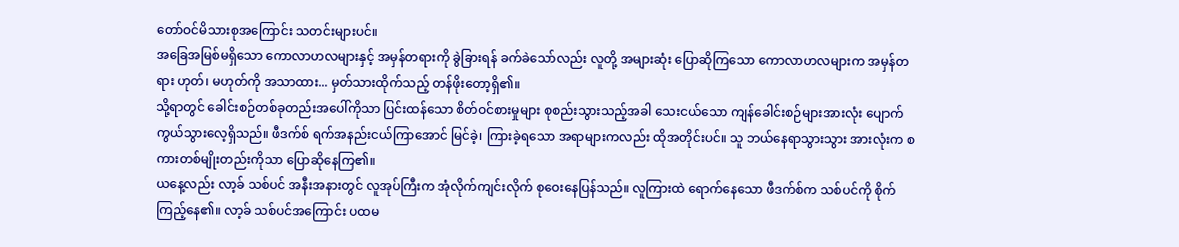တော်ဝင်မိသားစုအကြောင်း သတင်းများပင်။
အခြေအမြစ်မရှိသော ကောလာဟလများနှင့် အမှန်တရားကို ခွဲခြားရန် ခက်ခဲသော်လည်း လူတို့ အများဆုံး ပြောဆိုကြသော ကောလာဟလများက အမှန်တရား ဟုတ်၊ မဟုတ်ကို အသာထား... မှတ်သားထိုက်သည့် တန်ဖိုးတော့ရှိ၏။
သို့ရာတွင် ခေါင်းစဉ်တစ်ခုတည်းအပေါ်ကိုသာ ပြင်းထန်သော စိတ်ဝင်စားမှုများ စုစည်းသွားသည့်အခါ သေးငယ်သော ကျန်ခေါင်းစဉ်များအားလုံး ပျောက်ကွယ်သွားလေ့ရှိသည်။ ဖီဒက်စ် ရက်အနည်းငယ်ကြာအောင် မြင်ခဲ့၊ ကြားခဲ့ရသော အရာများကလည်း ထိုအတိုင်းပင်။ သူ ဘယ်နေရာသွားသွား အားလုံးက စကားတစ်မျိုးတည်းကိုသာ ပြောဆိုနေကြ၏။
ယနေ့လည်း လာ့ခ် သစ်ပင် အနီးအနားတွင် လူအုပ်ကြီးက အုံလိုက်ကျင်းလိုက် စုဝေးနေပြန်သည်။ လူကြားထဲ ရောက်နေသော ဖီဒက်စ်က သစ်ပင်ကို စိုက်ကြည့်နေ၏။ လာ့ခ် သစ်ပင်အကြောင်း ပထမ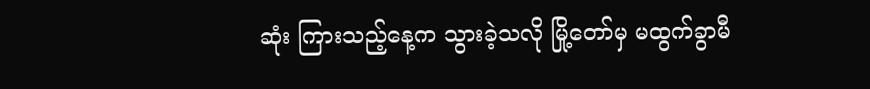ဆုံး ကြားသည့်နေ့က သွားခဲ့သလို မြို့တော်မှ မထွက်ခွာမီ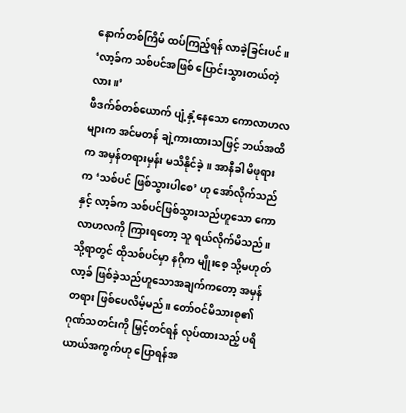နောက်တစ်ကြိမ် ထပ်ကြည့်ရန် လာခဲ့ခြင်းပင်။
‘လာ့ခ်က သစ်ပင်အဖြစ် ပြောင်းသွားတယ်တဲ့လား။’
ဖီဒက်စ်တစ်ယောက် ပျံ့နှံ့နေသော ကောလာဟလများက အင်မတန် ချဲ့ကားထားသဖြင့် ဘယ်အထိက အမှန်တရားမှန်း မသိနိုင်ခဲ့။ အာနီခါ မိဖုရားက ‘သစ်ပင် ဖြစ်သွားပါစေ’ ဟု အော်လိုက်သည်နှင့် လာ့ခ်က သစ်ပင်ဖြစ်သွားသည်ဟူသော ကောလာဟလကို ကြားရတော့ သူ ရယ်လိုက်မိသည်။
သို့ရာတွင် ထိုသစ်ပင်မှာ နဂိုက မျိုးစေ့ သို့မဟုတ် လာ့ခ် ဖြစ်ခဲ့သည်ဟူသောအချက်ကတော့ အမှန်တရား ဖြစ်ပေလိမ့်မည်။ တော်ဝင်မိသားစု၏ ဂုဏ်သတင်းကို မြှင့်တင်ရန် လုပ်ထားသည့် ပရိယာယ်အကွက်ဟု ပြောရန်အ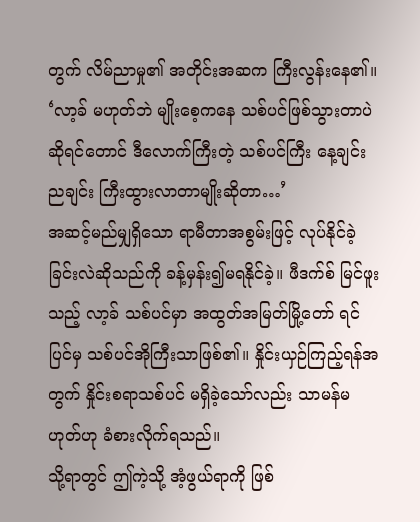တွက် လိမ်ညာမှု၏ အတိုင်းအဆက ကြီးလွန်းနေ၏။
‘လာ့ခ် မဟုတ်ဘဲ မျိုးစေ့ကနေ သစ်ပင်ဖြစ်သွားတာပဲဆိုရင်တောင် ဒီလောက်ကြီးတဲ့ သစ်ပင်ကြီး နေ့ချင်းညချင်း ကြီးထွားလာတာမျိုးဆိုတာ…’
အဆင့်မည်မျှရှိသော ရာမီတာအစွမ်းဖြင့် လုပ်နိုင်ခဲ့ခြင်းလဲဆိုသည်ကို ခန့်မှန်း၍မရနိုင်ခဲ့။ ဖီဒက်စ် မြင်ဖူးသည့် လာ့ခ် သစ်ပင်မှာ အထွတ်အမြတ်မြို့တော် ရင်ပြင်မှ သစ်ပင်အိုကြီးသာဖြစ်၏။ နှိုင်းယှဉ်ကြည့်ရန်အတွက် နှိုင်းစရာသစ်ပင် မရှိခဲ့သော်လည်း သာမန်မဟုတ်ဟု ခံစားလိုက်ရသည်။
သို့ရာတွင် ဤကဲ့သို့ အံ့ဖွယ်ရာကို ဖြစ်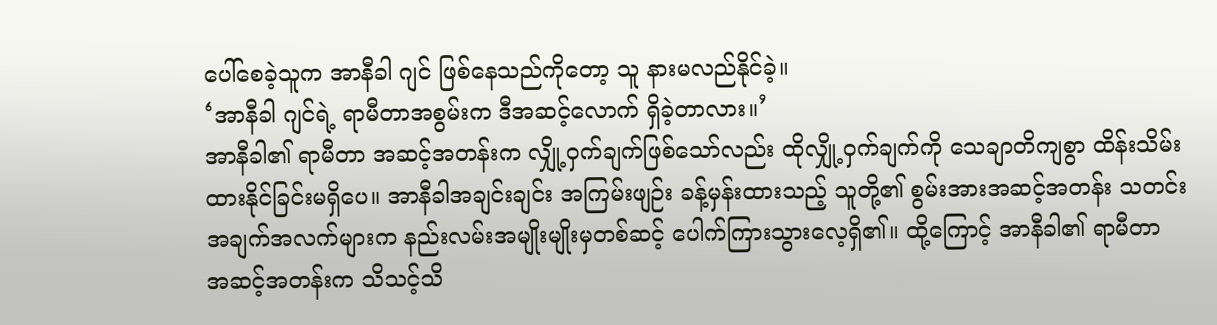ပေါ်စေခဲ့သူက အာနီခါ ဂျင် ဖြစ်နေသည်ကိုတော့ သူ နားမလည်နိုင်ခဲ့။
‘အာနီခါ ဂျင်ရဲ့ ရာမီတာအစွမ်းက ဒီအဆင့်လောက် ရှိခဲ့တာလား။’
အာနီခါ၏ ရာမီတာ အဆင့်အတန်းက လျှို့ဝှက်ချက်ဖြစ်သော်လည်း ထိုလျှို့ဝှက်ချက်ကို သေချာတိကျစွာ ထိန်းသိမ်းထားနိုင်ခြင်းမရှိပေ။ အာနီခါအချင်းချင်း အကြမ်းဖျဉ်း ခန့်မှန်းထားသည့် သူတို့၏ စွမ်းအားအဆင့်အတန်း သတင်းအချက်အလက်များက နည်းလမ်းအမျိုးမျိုးမှတစ်ဆင့် ပေါက်ကြားသွားလေ့ရှိ၏။ ထို့ကြောင့် အာနီခါ၏ ရာမီတာ အဆင့်အတန်းက သိသင့်သိ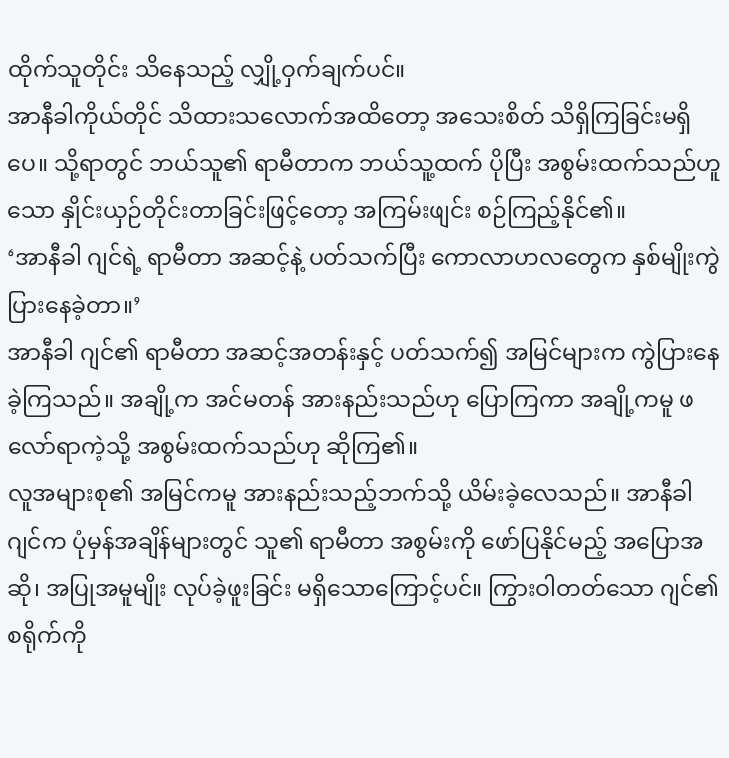ထိုက်သူတိုင်း သိနေသည့် လျှို့ဝှက်ချက်ပင်။
အာနီခါကိုယ်တိုင် သိထားသလောက်အထိတော့ အသေးစိတ် သိရှိကြခြင်းမရှိပေ။ သို့ရာတွင် ဘယ်သူ၏ ရာမီတာက ဘယ်သူ့ထက် ပိုပြီး အစွမ်းထက်သည်ဟူသော နှိုင်းယှဉ်တိုင်းတာခြင်းဖြင့်တော့ အကြမ်းဖျင်း စဉ်ကြည့်နိုင်၏။
‘အာနီခါ ဂျင်ရဲ့ ရာမီတာ အဆင့်နဲ့ ပတ်သက်ပြီး ကောလာဟလတွေက နှစ်မျိုးကွဲပြားနေခဲ့တာ။’
အာနီခါ ဂျင်၏ ရာမီတာ အဆင့်အတန်းနှင့် ပတ်သက်၍ အမြင်များက ကွဲပြားနေခဲ့ကြသည်။ အချို့က အင်မတန် အားနည်းသည်ဟု ပြောကြကာ အချို့ကမူ ဖလော်ရာကဲ့သို့ အစွမ်းထက်သည်ဟု ဆိုကြ၏။
လူအများစု၏ အမြင်ကမူ အားနည်းသည့်ဘက်သို့ ယိမ်းခဲ့လေသည်။ အာနီခါ ဂျင်က ပုံမှန်အချိန်များတွင် သူ၏ ရာမီတာ အစွမ်းကို ဖော်ပြနိုင်မည့် အပြောအဆို၊ အပြုအမူမျိုး လုပ်ခဲ့ဖူးခြင်း မရှိသောကြောင့်ပင်။ ကြွားဝါတတ်သော ဂျင်၏စရိုက်ကို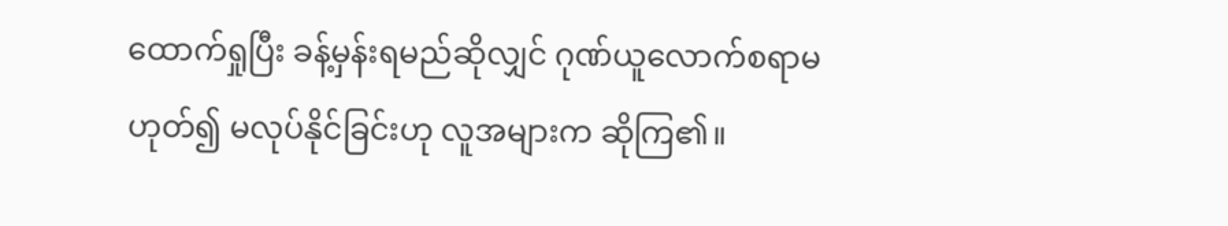ထောက်ရှုပြီး ခန့်မှန်းရမည်ဆိုလျှင် ဂုဏ်ယူလောက်စရာမဟုတ်၍ မလုပ်နိုင်ခြင်းဟု လူအများက ဆိုကြ၏။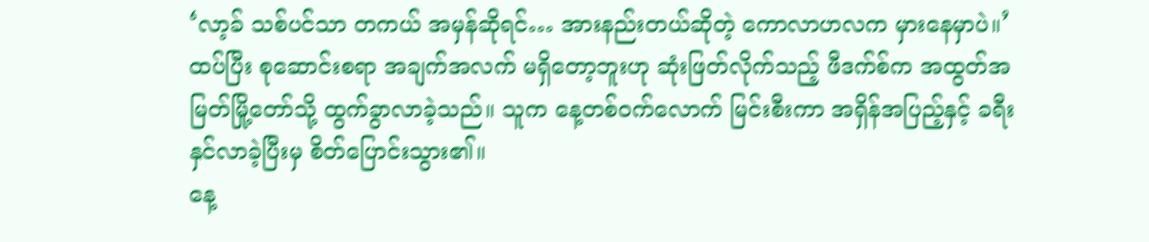‘လာ့ခ် သစ်ပင်သာ တကယ် အမှန်ဆိုရင်… အားနည်းတယ်ဆိုတဲ့ ကောလာဟလက မှားနေမှာပဲ။’
ထပ်ပြီး စုဆောင်းစရာ အချက်အလက် မရှိတော့ဘူးဟု ဆုံးဖြတ်လိုက်သည့် ဖီဒက်စ်က အထွတ်အမြတ်မြို့တော်သို့ ထွက်ခွာလာခဲ့သည်။ သူက နေ့တစ်ဝက်လောက် မြင်းစီးကာ အရှိန်အပြည့်နှင့် ခရီးနှင်လာခဲ့ပြီးမှ စိတ်ပြောင်းသွား၏။
နေ့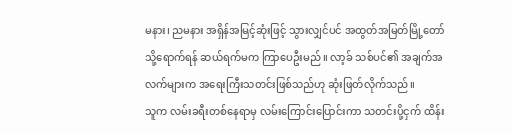မနား၊ ညမနား အရှိန်အမြင့်ဆုံးဖြင့် သွားလျှင်ပင် အထွတ်အမြတ်မြို့တော်သို့ရောက်ရန် ဆယ်ရက်မက ကြာပေဦးမည်။ လာ့ခ် သစ်ပင်၏ အချက်အလက်များက အရေးကြီးသတင်းဖြစ်သည်ဟု ဆုံးဖြတ်လိုက်သည်။
သူက လမ်းခရီးတစ်နေရာမှ လမ်းကြောင်းပြောင်းကာ သတင်းပို့ငှက် ထိန်း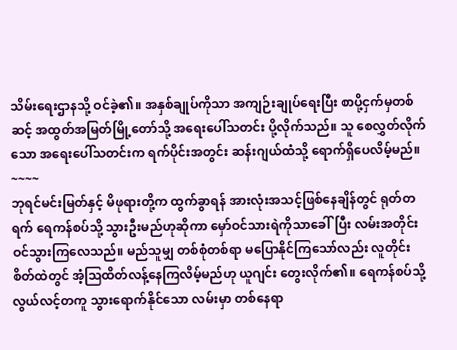သိမ်းရေးဌာနသို့ ဝင်ခဲ့၏။ အနှစ်ချုပ်ကိုသာ အကျဉ်းချုပ်ရေးပြီး စာပို့ငှက်မှတစ်ဆင့် အထွတ်အမြတ်မြို့တော်သို့ အရေးပေါ်သတင်း ပို့လိုက်သည်။ သူ စေလွှတ်လိုက်သော အရေးပေါ်သတင်းက ရက်ပိုင်းအတွင်း ဆန်းဂျယ်ထံသို့ ရောက်ရှိပေလိမ့်မည်။
~~~~
ဘုရင်မင်းမြတ်နှင့် မိဖုရားတို့က ထွက်ခွာရန် အားလုံးအသင့်ဖြစ်နေချိန်တွင် ရုတ်တရက် ရေကန်စပ်သို့ သွားဦးမည်ဟုဆိုကာ မှော်ဝင်သားရဲကိုသာခေါ်ပြီး လမ်းအတိုင်း ဝင်သွားကြလေသည်။ မည်သူမျှ တစ်စုံတစ်ရာ မပြောနိုင်ကြသော်လည်း လူတိုင်း စိတ်ထဲတွင် အံ့ဩထိတ်လန့်နေကြလိမ့်မည်ဟု ယူဂျင်း တွေးလိုက်၏။ ရေကန်စပ်သို့ လွယ်လင့်တကူ သွားရောက်နိုင်သော လမ်းမှာ တစ်နေရာ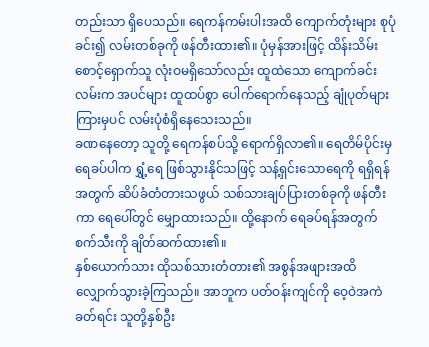တည်းသာ ရှိပေသည်။ ရေကန်ကမ်းပါးအထိ ကျောက်တုံးများ စုပုံခင်း၍ လမ်းတစ်ခုကို ဖန်တီးထား၏။ ပုံမှန်အားဖြင့် ထိန်းသိမ်းစောင့်ရှောက်သူ လုံးဝမရှိသော်လည်း ထူထဲသော ကျောက်ခင်းလမ်းက အပင်များ ထူထပ်စွာ ပေါက်ရောက်နေသည့် ချုံပုတ်များကြားမှပင် လမ်းပုံစံရှိနေသေးသည်။
ခဏနေတော့ သူတို့ ရေကန်စပ်သို့ ရောက်ရှိလာ၏။ ရေတိမ်ပိုင်းမှ ရေခပ်ပါက ရွှံ့ရေ ဖြစ်သွားနိုင်သဖြင့် သန့်ရှင်းသောရေကို ရရှိရန်အတွက် ဆိပ်ခံတံတားသဖွယ် သစ်သားချပ်ပြားတစ်ခုကို ဖန်တီးကာ ရေပေါ်တွင် မျှောထားသည်။ ထို့နောက် ရေခပ်ရန်အတွက် စက်သီးကို ချိတ်ဆက်ထား၏။
နှစ်ယောက်သား ထိုသစ်သားတံတား၏ အစွန်အဖျားအထိ လျှောက်သွားခဲ့ကြသည်။ အာဘူက ပတ်ဝန်းကျင်ကို ဝေ့ဝဲအကဲခတ်ရင်း သူတို့နှစ်ဦး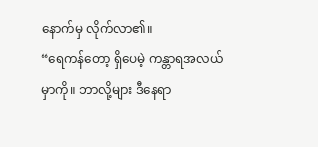နောက်မှ လိုက်လာ၏။
“ရေကန်တော့ ရှိပေမဲ့ ကန္တာရအလယ်မှာကို။ ဘာလို့များ ဒီနေရာ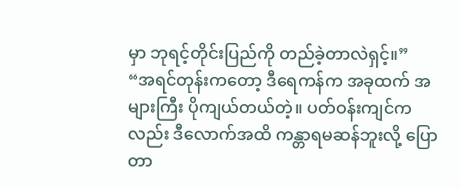မှာ ဘုရင့်တိုင်းပြည်ကို တည်ခဲ့တာလဲရှင့်။”
“အရင်တုန်းကတော့ ဒီရေကန်က အခုထက် အများကြီး ပိုကျယ်တယ်တဲ့။ ပတ်ဝန်းကျင်ကလည်း ဒီလောက်အထိ ကန္တာရမဆန်ဘူးလို့ ပြောတာ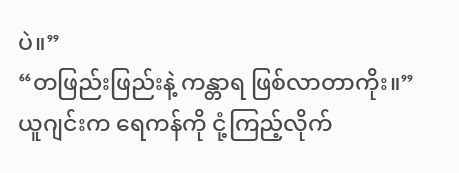ပဲ။”
“တဖြည်းဖြည်းနဲ့ ကန္တာရ ဖြစ်လာတာကိုး။”
ယူဂျင်းက ရေကန်ကို ငုံ့ကြည့်လိုက်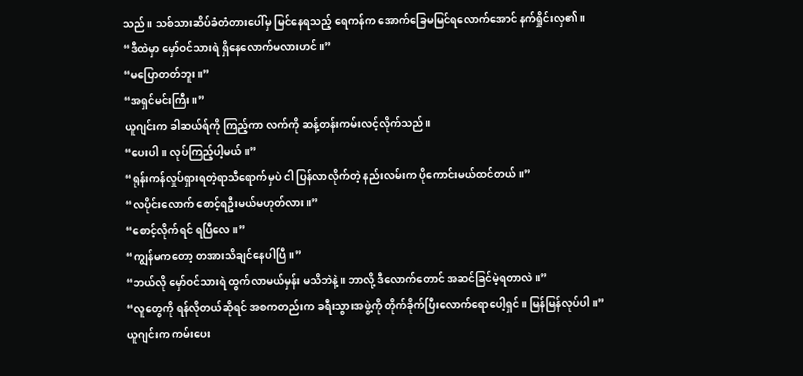သည်။ သစ်သားဆိပ်ခံတံတားပေါ်မှ မြင်နေရသည့် ရေကန်က အောက်ခြေမမြင်ရလောက်အောင် နက်ရှိုင်းလှ၏။
“ဒီထဲမှာ မှော်ဝင်သားရဲ ရှိနေလောက်မလားဟင်။”
“မပြောတတ်ဘူး။”
“အရှင်မင်းကြီး။”
ယူဂျင်းက ခါဆယ်ရ်ကို ကြည့်ကာ လက်ကို ဆန့်တန်းကမ်းလင့်လိုက်သည်။
“ပေးပါ။ လုပ်ကြည့်ပါ့မယ်။”
“ရုန်းကန်လှုပ်ရှားရတဲ့ရာသီရောက်မှပဲ ငါ ပြန်လာလိုက်တဲ့ နည်းလမ်းက ပိုကောင်းမယ်ထင်တယ်။”
“လပိုင်းလောက် စောင့်ရဦးမယ်မဟုတ်လား။”
“စောင့်လိုက်ရင် ရပြီလေ။”
“ကျွန်မကတော့ တအားသိချင်နေပါပြီ။”
“ဘယ်လို မှော်ဝင်သားရဲ ထွက်လာမယ်မှန်း မသိဘဲနဲ့။ ဘာလို့ ဒီလောက်တောင် အဆင်ခြင်မဲ့ရတာလဲ။”
“လူတွေကို ရန်လိုတယ်ဆိုရင် အစကတည်းက ခရီးသွားအဖွဲ့ကို တိုက်ခိုက်ပြီးလောက်ရောပေါ့ရှင်။ မြန်မြန်လုပ်ပါ။”
ယူဂျင်းက ကမ်းပေး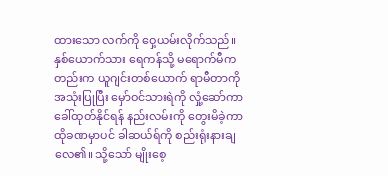ထားသော လက်ကို ဝှေ့ယမ်းလိုက်သည်။
နှစ်ယောက်သား ရေကန်သို့ မရောက်မီကတည်းက ယူဂျင်းတစ်ယောက် ရာမီတာကို အသုံးပြုပြီး မှော်ဝင်သားရဲကို လှုံ့ဆော်ကာ ခေါ်ထုတ်နိုင်ရန် နည်းလမ်းကို တွေးမိခဲ့ကာ ထိုခဏမှာပင် ခါဆယ်ရ်ကို စည်းရုံးနားချလေ၏။ သို့သော် မျိုးစေ့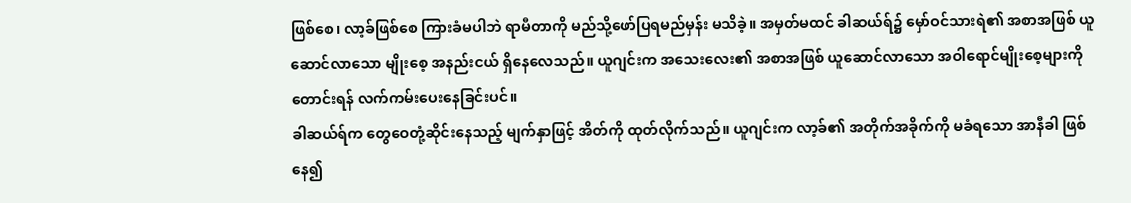ဖြစ်စေ၊ လာ့ခ်ဖြစ်စေ ကြားခံမပါဘဲ ရာမီတာကို မည်သို့ဖော်ပြရမည်မှန်း မသိခဲ့။ အမှတ်မထင် ခါဆယ်ရ်၌ မှော်ဝင်သားရဲ၏ အစာအဖြစ် ယူဆောင်လာသော မျိုးစေ့ အနည်းငယ် ရှိနေလေသည်။ ယူဂျင်းက အသေးလေး၏ အစာအဖြစ် ယူဆောင်လာသော အဝါရောင်မျိုးစေ့များကိုတောင်းရန် လက်ကမ်းပေးနေခြင်းပင်။
ခါဆယ်ရ်က တွေဝေတုံ့ဆိုင်းနေသည့် မျက်နှာဖြင့် အိတ်ကို ထုတ်လိုက်သည်။ ယူဂျင်းက လာ့ခ်၏ အတိုက်အခိုက်ကို မခံရသော အာနီခါ ဖြစ်နေ၍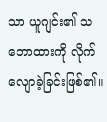သာ ယူဂျင်း၏ သဘောထားကို လိုက်လျောခဲ့ခြင်းဖြစ်၏။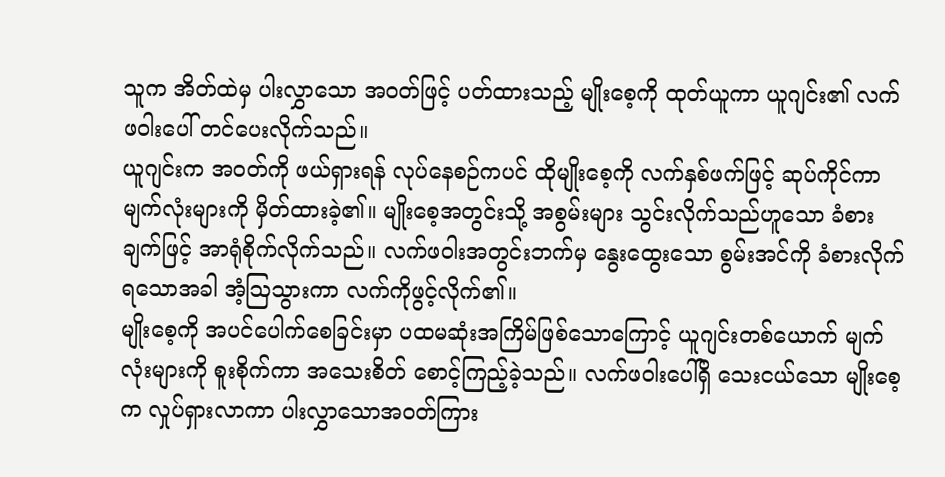သူက အိတ်ထဲမှ ပါးလွှာသော အဝတ်ဖြင့် ပတ်ထားသည့် မျိုးစေ့ကို ထုတ်ယူကာ ယူဂျင်း၏ လက်ဖဝါးပေါ် တင်ပေးလိုက်သည်။
ယူဂျင်းက အဝတ်ကို ဖယ်ရှားရန် လုပ်နေစဉ်ကပင် ထိုမျိုးစေ့ကို လက်နှစ်ဖက်ဖြင့် ဆုပ်ကိုင်ကာ မျက်လုံးများကို မှိတ်ထားခဲ့၏။ မျိုးစေ့အတွင်းသို့ အစွမ်းများ သွင်းလိုက်သည်ဟူသော ခံစားချက်ဖြင့် အာရုံစိုက်လိုက်သည်။ လက်ဖဝါးအတွင်းဘက်မှ နွေးထွေးသော စွမ်းအင်ကို ခံစားလိုက်ရသောအခါ အံ့ဩသွားကာ လက်ကိုဖွင့်လိုက်၏။
မျိုးစေ့ကို အပင်ပေါက်စေခြင်းမှာ ပထမဆုံးအကြိမ်ဖြစ်သောကြောင့် ယူဂျင်းတစ်ယောက် မျက်လုံးများကို စူးစိုက်ကာ အသေးစိတ် စောင့်ကြည့်ခဲ့သည်။ လက်ဖဝါးပေါ်ရှိ သေးငယ်သော မျိုးစေ့က လှုပ်ရှားလာကာ ပါးလွှာသောအဝတ်ကြား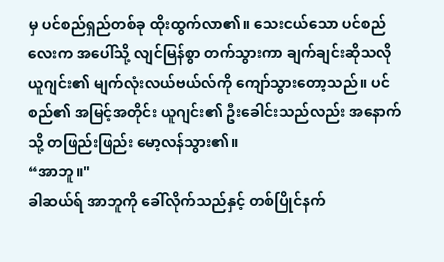မှ ပင်စည်ရှည်တစ်ခု ထိုးထွက်လာ၏။ သေးငယ်သော ပင်စည်လေးက အပေါ်သို့ လျင်မြန်စွာ တက်သွားကာ ချက်ချင်းဆိုသလို ယူဂျင်း၏ မျက်လုံးလယ်ဗယ်လ်ကို ကျော်သွားတော့သည်။ ပင်စည်၏ အမြင့်အတိုင်း ယူဂျင်း၏ ဦးခေါင်းသည်လည်း အနောက်သို့ တဖြည်းဖြည်း မော့လန်သွား၏။
“အာဘူ။"
ခါဆယ်ရ် အာဘူကို ခေါ်လိုက်သည်နှင့် တစ်ပြိုင်နက်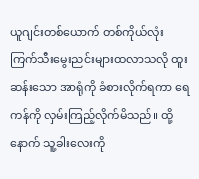ယူဂျင်းတစ်ယောက် တစ်ကိုယ်လုံး ကြက်သီးမွေးညင်းများထလာသလို ထူးဆန်းသော အာရုံကို ခံစားလိုက်ရကာ ရေကန်ကို လှမ်းကြည့်လိုက်မိသည်။ ထို့နောက် သူ့ခါးလေးကို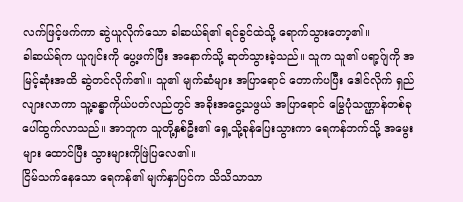လက်ဖြင့်ဖက်ကာ ဆွဲယူလိုက်သော ခါဆယ်ရ်၏ ရင်ခွင်ထဲသို့ ရောက်သွားတော့၏။
ခါဆယ်ရ်က ယူဂျင်းကို ပွေ့ဖက်ပြီး အနောက်သို့ ဆုတ်သွားခဲ့သည်။ သူက သူ၏ ပရာ့ဂ်ျကို အမြင့်ဆုံးအထိ ဆွဲတင်လိုက်၏။ သူ၏ မျက်ဆံများ အပြာရောင် တောက်ပပြီး ဒေါင်လိုက် ရှည်လျားလာကာ သူ့ခန္ဓာကိုယ်ပတ်လည်တွင် အခိုးအငွေ့သဖွယ် အပြာရောင် မြွေပုံသဏ္ဌာန်တစ်ခု ပေါ်ထွက်လာသည်။ အာဘူက သူတို့နှစ်ဦး၏ ရှေ့သို့ခုန်ပြေးသွားကာ ရေကန်ဘက်သို့ အမွေးများ ထောင်ပြီး သွားများကိုဖြဲပြလေ၏။
ငြိမ်သက်နေသော ရေကန်၏ မျက်နှာပြင်က သိသိသာသာ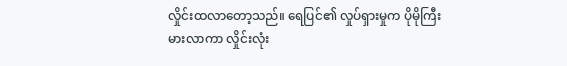လှိုင်းထလာတော့သည်။ ရေပြင်၏ လှုပ်ရှားမှုက ပိုမိုကြီးမားလာကာ လှိုင်းလုံး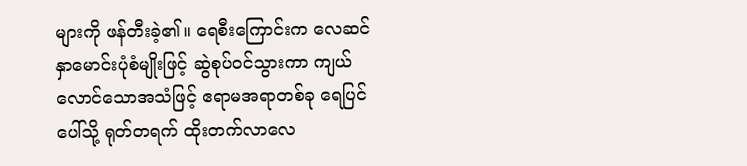များကို ဖန်တီးခဲ့၏။ ရေစီးကြောင်းက လေဆင်နှာမောင်းပုံစံမျိုးဖြင့် ဆွဲစုပ်ဝင်သွားကာ ကျယ်လောင်သောအသံဖြင့် ဧရာမအရာတစ်ခု ရေပြင်ပေါ်သို့ ရုတ်တရက် ထိုးတက်လာလေ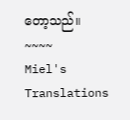တော့သည်။
~~~~
Miel's Translations